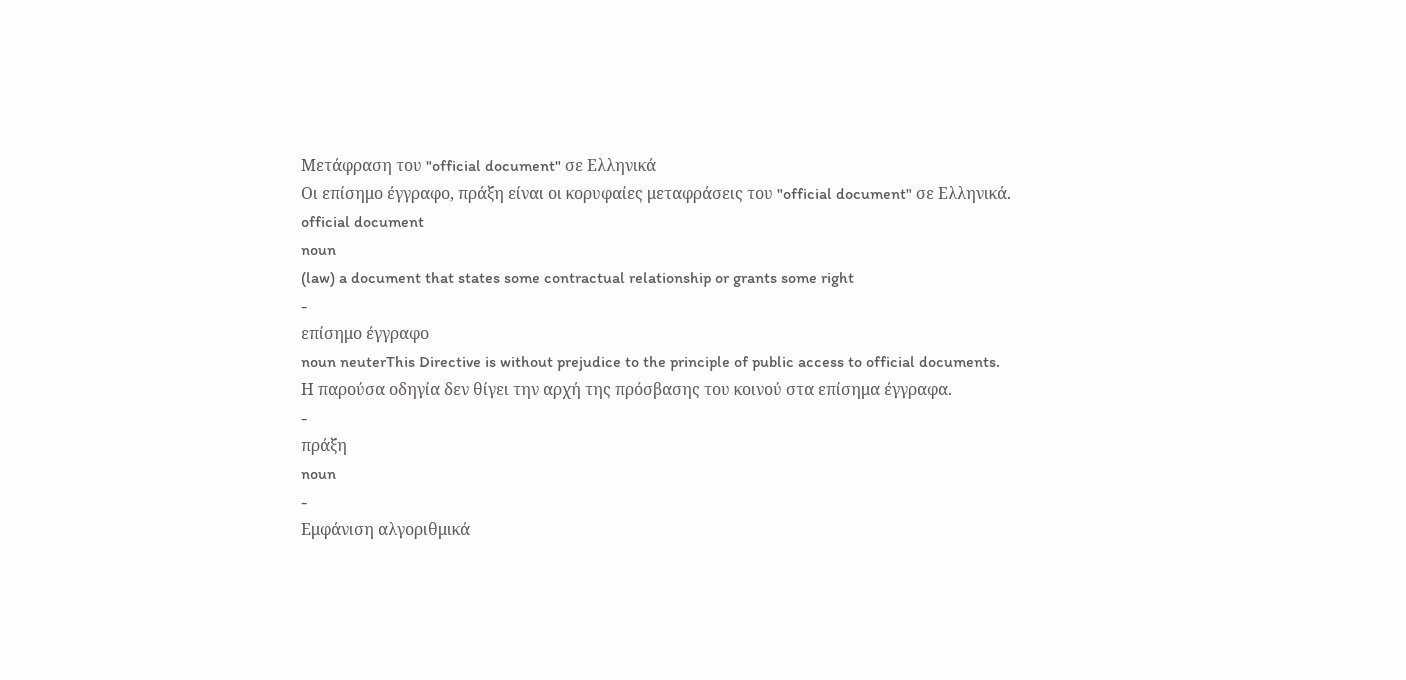Μετάφραση του "official document" σε Ελληνικά
Οι επίσημο έγγραφο, πράξη είναι οι κορυφαίες μεταφράσεις του "official document" σε Ελληνικά.
official document
noun
(law) a document that states some contractual relationship or grants some right
-
επίσημο έγγραφο
noun neuterThis Directive is without prejudice to the principle of public access to official documents.
Η παρούσα οδηγία δεν θίγει την αρχή της πρόσβασης του κοινού στα επίσημα έγγραφα.
-
πράξη
noun
-
Εμφάνιση αλγοριθμικά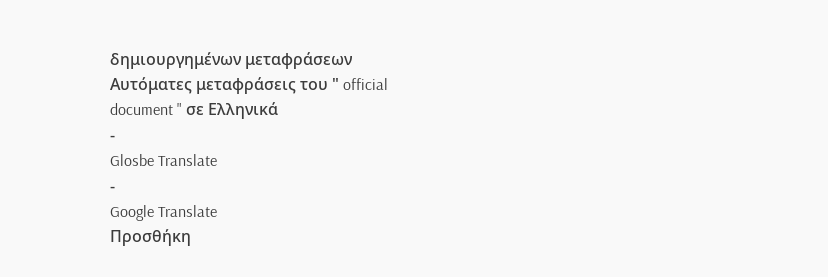δημιουργημένων μεταφράσεων
Αυτόματες μεταφράσεις του " official document " σε Ελληνικά
-
Glosbe Translate
-
Google Translate
Προσθήκη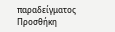παραδείγματος
Προσθήκη